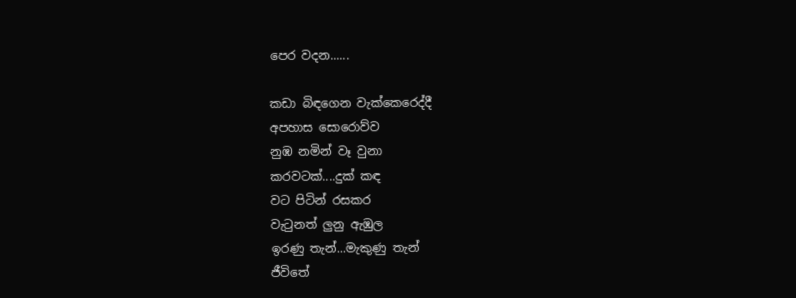පෙර වදන......

කඩා බිඳගෙන වැක්කෙරෙද්දී
අපහාස සොරොව්ව
නුඹ නමින් වෑ වුනා
කරවටක්....දුක් කඳ
වට පිටින් රසකර
වැටුනත් ලුනු ඇඹුල
ඉරණු තැන්...මැකුණු තැන්
ජීවිතේ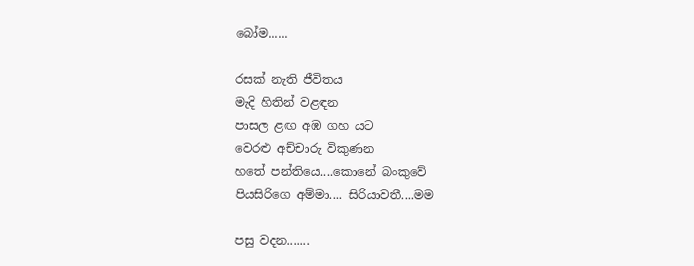බෝම......

රසක් නැති ජීවිතය
මැදි හිතින් වළඳන
පාසල ළඟ අඹ ගහ යට
වෙරළු අච්චාරු විකුණන
හතේ පන්තියෙ....කොනේ බංකුවේ
පියසිරිගෙ අම්මා.... සිරියාවතී....මම

පසු වදන.......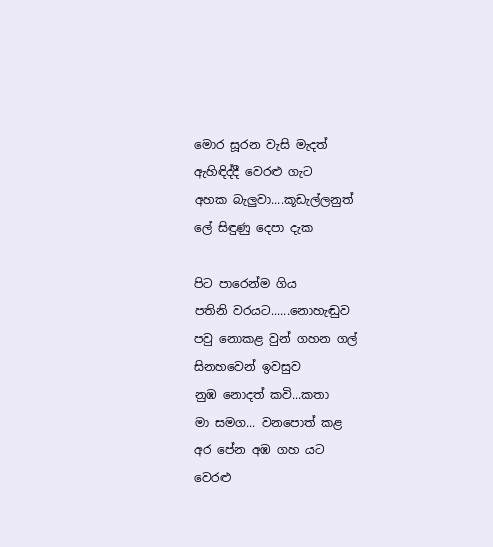මොර සූරන වැසි මැදත්
ඇහිඳිද්දී වෙරළු ගැට
අහක බැලුවා....කූඩැල්ලනුත්
ලේ සිඳුණු දෙපා දැක

පිට පාරෙන්ම ගිය
පතිනි වරයට......නොහැඬුව
පවු නොකළ වුන් ගහන ගල්
සිනහවෙන් ඉවසුව
නුඹ නොදත් කවි...කතා
මා සමග... වනපොත් කළ
අර පේන අඹ ගහ යට
වෙරළු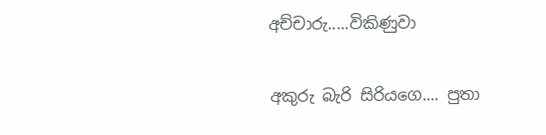අච්චාරු.....විකිණුවා

අකුරු බැරි සිරියගෙ.... පුතා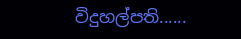විදුහල්පති......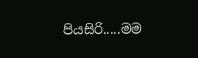පියසිරි.....මම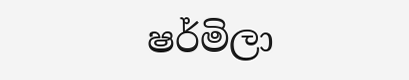ෂර්මිලා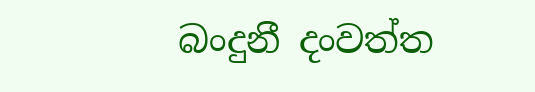බංදුනී දංවත්ත